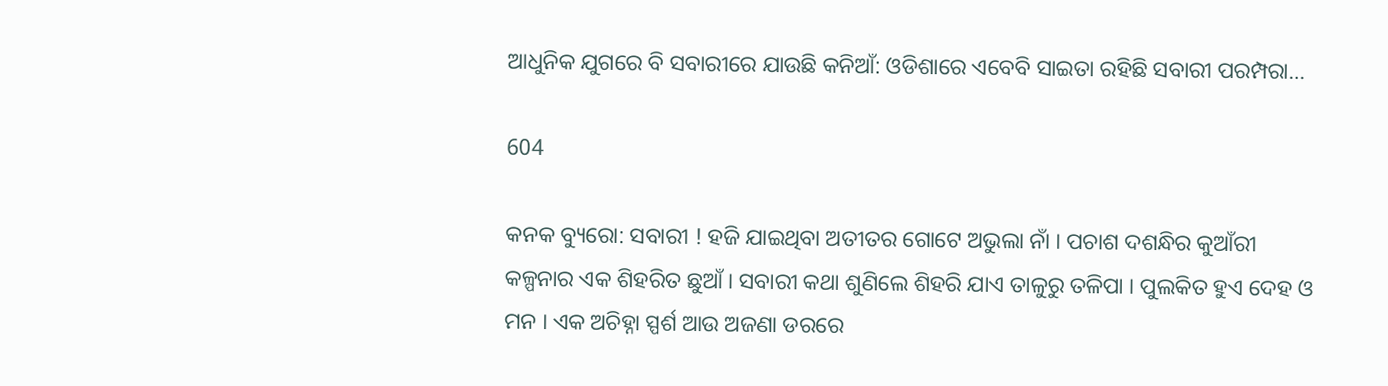ଆଧୁନିକ ଯୁଗରେ ବି ସବାରୀରେ ଯାଉଛି କନିଆଁ: ଓଡିଶାରେ ଏବେବି ସାଇତା ରହିଛି ସବାରୀ ପରମ୍ପରା…

604

କନକ ବ୍ୟୁରୋ: ସବାରୀ ! ହଜି ଯାଇଥିବା ଅତୀତର ଗୋଟେ ଅଭୁଲା ନାଁ । ପଚାଶ ଦଶନ୍ଧିର କୁଆଁରୀ କଳ୍ପନାର ଏକ ଶିହରିତ ଛୁଆଁ । ସବାରୀ କଥା ଶୁଣିଲେ ଶିହରି ଯାଏ ତାଳୁରୁ ତଳିପା । ପୁଲକିତ ହୁଏ ଦେହ ଓ ମନ । ଏକ ଅଚିହ୍ନା ସ୍ପର୍ଶ ଆଉ ଅଜଣା ଡରରେ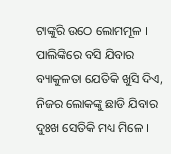ଟାଙ୍କୁରି ଉଠେ ଲୋମମୂଳ । ପାଲିଙ୍କିରେ ବସି ଯିବାର ବ୍ୟାକୁଳତା ଯେତିକି ଖୁସି ଦିଏ, ନିଜର ଲୋକଙ୍କୁ ଛାଡି ଯିବାର ଦୁଃଖ ସେତିକି ମଧ୍ୟ ମିଳେ ।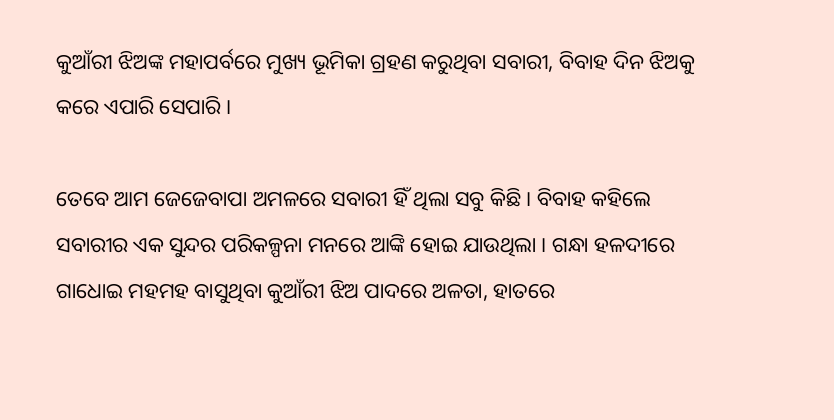କୁଆଁରୀ ଝିଅଙ୍କ ମହାପର୍ବରେ ମୁଖ୍ୟ ଭୂମିକା ଗ୍ରହଣ କରୁଥିବା ସବାରୀ, ବିବାହ ଦିନ ଝିଅକୁ କରେ ଏପାରି ସେପାରି ।

ତେବେ ଆମ ଜେଜେବାପା ଅମଳରେ ସବାରୀ ହିଁ ଥିଲା ସବୁ କିଛି । ବିବାହ କହିଲେ ସବାରୀର ଏକ ସୁନ୍ଦର ପରିକଳ୍ପନା ମନରେ ଆଙ୍କି ହୋଇ ଯାଉଥିଲା । ଗନ୍ଧା ହଳଦୀରେ ଗାଧୋଇ ମହମହ ବାସୁଥିବା କୁଆଁରୀ ଝିଅ ପାଦରେ ଅଳତା, ହାତରେ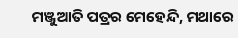ମଞ୍ଜୁଆତି ପତ୍ରର ମେହେନ୍ଦି, ମଥାରେ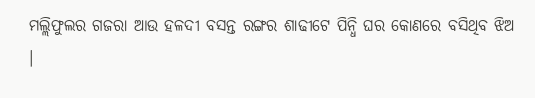ମଲ୍ଲିଫୁଲର ଗଜରା ଆଉ ହଳଦୀ ବସନ୍ତ ରଙ୍ଗର ଶାଢୀଟେ ପିନ୍ଧି ଘର କୋଣରେ ବସିଥିବ ଝିଅ ।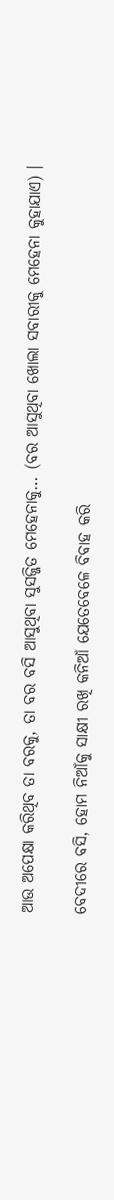ଆଉ ଅପେକ୍ଷା କରିଥିବ ତା ବରକୁ, ତା ବର ବସି ଆସୁଥିବା ସୁସଜ୍ଜିତ ମେହେନାକୁ… (ବର ଆସୁଥିବା ଖୋଲା ସବାରୀକୁ ମେହେନା କୁହାଯାଏ) ।

ବେଦୀରେ ବସି, ହୋମ ନିଆଁକୁ ସାକ୍ଷୀ ରଖି କନିଆଁ ଯେତେବେଳେ ବିବାହ କରି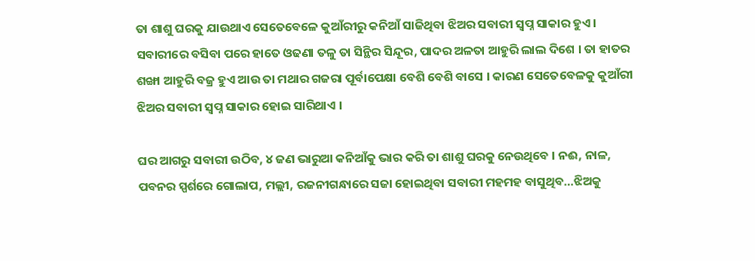ତା ଶାଶୁ ଘରକୁ ଯାଉଥାଏ ସେତେବେଳେ କୁଆଁରୀରୁ କନିଆଁ ସାଜିଥିବା ଝିଅର ସବାରୀ ସ୍ୱପ୍ନ ସାକାର ହୁଏ । ସବାରୀରେ ବସିବା ପରେ ହାତେ ଓଢଣା ତଳୁ ତା ସିନ୍ଥିର ସିନ୍ଦୂର, ପାଦର ଅଳତା ଆହୁରି ଲାଲ ଦିଶେ । ତା ହାତର ଶଙ୍ଖା ଆହୁରି ବଜ୍ର ହୁଏ ଆଉ ତା ମଥାର ଗଜରା ପୂର୍ବାପେକ୍ଷା ବେଶି ବେଶି ବାସେ । କାରଣ ସେତେବେଳକୁ କୁଆଁରୀ ଝିଅର ସବାରୀ ସ୍ୱପ୍ନ ସାକାର ହୋଇ ସାରିଥାଏ ।

ଘର ଆଗରୁ ସବାରୀ ଉଠିବ, ୪ ଜଣ ଭାରୁଆ କନିଆଁକୁ ଭାର କରି ତା ଶାଶୁ ଘରକୁ ନେଉଥିବେ । ନଈ, ନାଳ, ପବନର ସ୍ପର୍ଶରେ ଗୋଲାପ, ମଲ୍ଲୀ, ରଜନୀଗନ୍ଧାରେ ସଜା ହୋଇଥିବା ସବାରୀ ମହମହ ବାସୁଥିବ…ଝିଅକୁ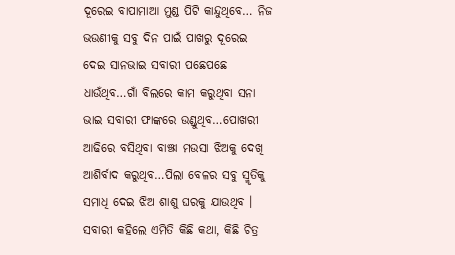ଦୂରେଇ ବାପାମାଆ ମୁଣ୍ଡ ପିଟି କାନ୍ଦୁଥିବେ… ନିଜ ଭଉଣୀକୁ ସବୁ ଦିନ ପାଇଁ ପାଖରୁ ଦୂରେଇ ଦେଇ ସାନଭାଇ ସବାରୀ ପଛେପଛେ ଧାଉଁଥିବ…ଗାଁ ବିଲରେ କାମ କରୁଥିବା ସନା ଭାଇ ସବାରୀ ଫାଙ୍କରେ ଉଣ୍ଡୁଥିବ…ପୋଖରୀ ଆଢିରେ ବସିଥିବା ବାଞ୍ଝା ମଉସା ଝିଅକୁ ଦେଖି ଆଶିର୍ବାଦ କରୁଥିବ…ପିଲା ବେଳର ସବୁ ସ୍ମୃତିକୁ ସମାଧି ଦେଇ ଝିଅ ଶାଶୁ ଘରକୁ ଯାଉଥିବ । ସବାରୀ କହିଲେ ଏମିତି କିଛି କଥା, କିଛି ଚିତ୍ର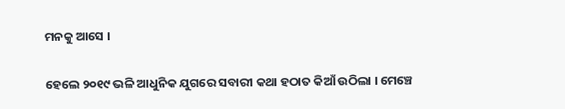ମନକୁ ଆସେ ।

ହେଲେ ୨୦୧୯ ଭଳି ଆଧୁନିକ ଯୁଗରେ ସବାରୀ କଥା ହଠାତ କିଆଁ ଉଠିଲା । ମେଞ୍ଚେ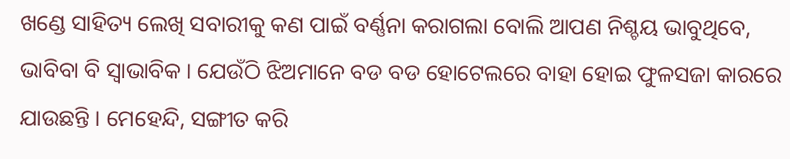ଖଣ୍ଡେ ସାହିତ୍ୟ ଲେଖି ସବାରୀକୁ କଣ ପାଇଁ ବର୍ଣ୍ଣନା କରାଗଲା ବୋଲି ଆପଣ ନିଶ୍ଚୟ ଭାବୁଥିବେ, ଭାବିବା ବି ସ୍ୱାଭାବିକ । ଯେଉଁଠି ଝିଅମାନେ ବଡ ବଡ ହୋଟେଲରେ ବାହା ହୋଇ ଫୁଳସଜା କାରରେ ଯାଉଛନ୍ତି । ମେହେନ୍ଦି, ସଙ୍ଗୀତ କରି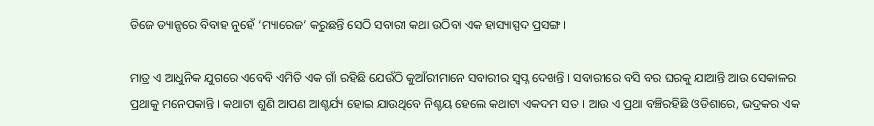ଡିଜେ ଡ୍ୟାନ୍ସରେ ବିବାହ ନୁହେଁ ‘ମ୍ୟାରେଜ’ କରୁଛନ୍ତି ସେଠି ସବାରୀ କଥା ଉଠିବା ଏକ ହାସ୍ୟାସ୍ପଦ ପ୍ରସଙ୍ଗ ।

ମାତ୍ର ଏ ଆଧୁନିକ ଯୁଗରେ ଏବେବି ଏମିତି ଏକ ଗାଁ ରହିଛି ଯେଉଁଠି କୁଆଁରୀମାନେ ସବାରୀର ସ୍ୱପ୍ନ ଦେଖନ୍ତି । ସବାରୀରେ ବସି ବର ଘରକୁ ଯାଆନ୍ତି ଆଉ ସେକାଳର ପ୍ରଥାକୁ ମନେପକାନ୍ତି । କଥାଟା ଶୁଣି ଆପଣ ଆଶ୍ଚର୍ଯ୍ୟ ହୋଇ ଯାଉଥିବେ ନିଶ୍ଚୟ ହେଲେ କଥାଟା ଏକଦମ ସତ । ଆଉ ଏ ପ୍ରଥା ବଞ୍ଚିରହିଛି ଓଡିଶାରେ, ଭଦ୍ରକର ଏକ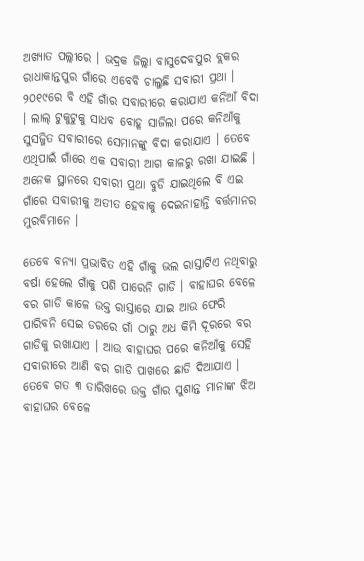ଅଖ୍ୟାତ ପଲ୍ଲୀରେ । ଭଦ୍ରକ ଜିଲ୍ଲା ବାସୁଦେବପୁର ବ୍ଲକର ରାଧାକାନ୍ତପୁର ଗାଁରେ ଏବେବି ଚାଲୁଛି ସବାରୀ ପ୍ରଥା । ୨୦୧୯ରେ ବି ଏହି ଗାଁର ସବାରୀରେ କରାଯାଏ କନିଆଁ ବିଦା । ଲାଲ୍ ଟୁକୁଟୁକୁ ସାଧବ ବୋହୂ ସାଜିଲା ପରେ କନିଆଁକୁ ସୁସଜ୍ଜିତ ସବାରୀରେ ସେମାନଙ୍କୁ ବିଦା କରାଯାଏ । ତେବେ ଏଥିପାଇଁ ଗାଁରେ ଏକ ସବାରୀ ଆଗ କାଳରୁ ରଖା ଯାଇଛି । ଅନେକ ସ୍ଥାନରେ ସବାରୀ ପ୍ରଥା ବୁଡି ଯାଇଥିଲେ ବି ଏଇ ଗାଁରେ ସବାରୀକୁ ଅତୀତ ହେବାକୁ ଦେଇନାହାନ୍ତି ବର୍ତ୍ତମାନର ମୁରବିମାନେ ।

ତେବେ ବନ୍ୟା ପ୍ରଭାବିତ ଏହି ଗାଁକୁ ଭଲ ରାସ୍ତାଟିଏ ନଥିବାରୁ ବର୍ଷା ହେଲେ ଗାଁକୁ ପଶି ପାରେନି ଗାଡି । ବାହାଘର ବେଳେ ବର ଗାଡି କାଳେ ଉକ୍ତ ରାସ୍ତାରେ ଯାଇ ଆଉ ଫେରି ପାରିବନି ସେଇ ଡରରେ ଗାଁ ଠାରୁ ଅଧ କିମି ଦୂରରେ ବର ଗାଡିକୁ ରଖାଯାଏ । ଆଉ ବାହାଘର ପରେ କନିଆଁକୁ ସେହି ସବାରୀରେ ଆଣି ବର ଗାଡି ପାଖରେ ଛାଡି ଦିଆଯାଏ । ତେବେ ଗତ ୩ ତାରିଖରେ ଉକ୍ତ ଗାଁର ସୁଶାନ୍ତ ମାନାଙ୍କ ଝିଅ ବାହାଘର ବେଳେ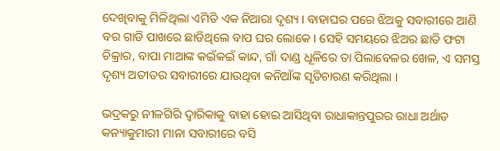ଦେଖିବାକୁ ମିଳିଥିଲା ଏମିତି ଏକ ନିଆରା ଦୃଶ୍ୟ । ବାହାଘର ପରେ ଝିଅକୁ ସବାରୀରେ ଆଣି ବର ଗାଡି ପାଖରେ ଛାଡିଥିଲେ ବାପ ଘର ଲୋକେ । ସେହି ସମୟରେ ଝିଅର ଛାତି ଫଟା ଚିକ୍ରାର, ବାପା ମାଆଙ୍କ କଇଁକଇଁ କାନ୍ଦ, ଗାଁ ଦାଣ୍ଡ ଧୂଳିରେ ତା ପିଲାବେଳର ଖେଳ, ଏ ସମସ୍ତ ଦୃଶ୍ୟ ଅତୀତର ସବାରୀରେ ଯାଉଥିବା କନିଆଁଙ୍କ ସୃତିଚାରଣ କରିଥିଲା ।

ଭଦ୍ରକରୁ ନୀଳଗିରି ଦ୍ୱାରିକାକୁ ବାହା ହୋଇ ଆସିଥିବା ରାଧାକାନ୍ତପୁରର ରାଧା ଅର୍ଥାତ କନ୍ୟାକୁମାରୀ ମାନା ସବାରୀରେ ବସି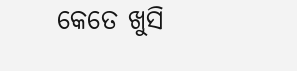କେତେ ଖୁସି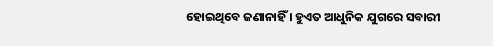ହୋଇଥିବେ ଜଣାନାହିଁ । ହୁଏତ ଆଧୁନିକ ଯୁଗରେ ସବାରୀ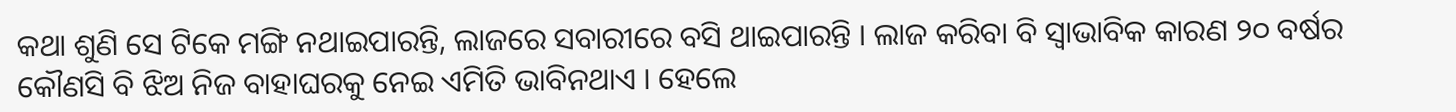କଥା ଶୁଣି ସେ ଟିକେ ମଙ୍ଗି ନଥାଇପାରନ୍ତି, ଲାଜରେ ସବାରୀରେ ବସି ଥାଇପାରନ୍ତି । ଲାଜ କରିବା ବି ସ୍ୱାଭାବିକ କାରଣ ୨୦ ବର୍ଷର କୌଣସି ବି ଝିଅ ନିଜ ବାହାଘରକୁ ନେଇ ଏମିତି ଭାବିନଥାଏ । ହେଲେ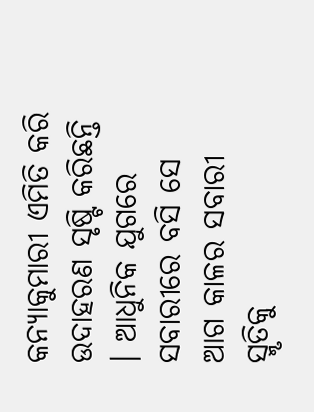କନ୍ୟାକୁମାରୀ ଏମିତି କରି ଉଦାହରଣ ସୃଷ୍ଟି କରିଛନ୍ତି । ଆଧୁନିକ ଯୁଗରେ ସବାରୀରେ ବସି ସେ ଆଗ କାଳର ସବାରୀ ସ୍ମୃତିକୁ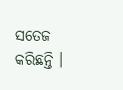ସତେଜ କରିଛନ୍ତି ।